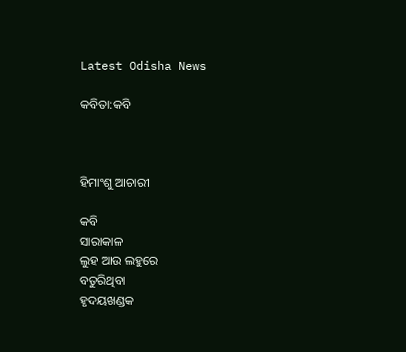Latest Odisha News

କବିତା:କବି



ହିମାଂଶୁ ଆଚାରୀ

କବି
ସାରାକାଳ
ଲୁହ ଆଉ ଲହୁରେ
ବତୁରିଥିବା
ହୃଦୟଖଣ୍ଡକ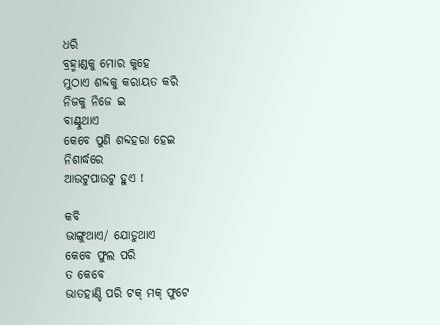ଧରି
ବ୍ରହ୍ମାଣ୍ଡକୁ ମୋର କୁହେ
ମୁଠାଏ ଶବ୍ଦକୁ କରାୟତ କରି
ନିଜକୁ ନିଜେ ଇ
ବାଣ୍ଟୁଥାଏ
କେବେ ପୁଣି ଶବ୍ଦହରା ହେଇ
ନିଶାର୍ଦ୍ଧରେ
ଆଉଟୁପାଉଟୁ ହୁଏ !

କବି
ଭାଙ୍ଗୁଥାଏ/ ଯୋଡୁଥାଏ
କେବେ ଫୁଲ ପରି
ତ କେବେ
ଭାତହାଣ୍ଡି ପରି ଟକ୍ ମକ୍ ଫୁଟେ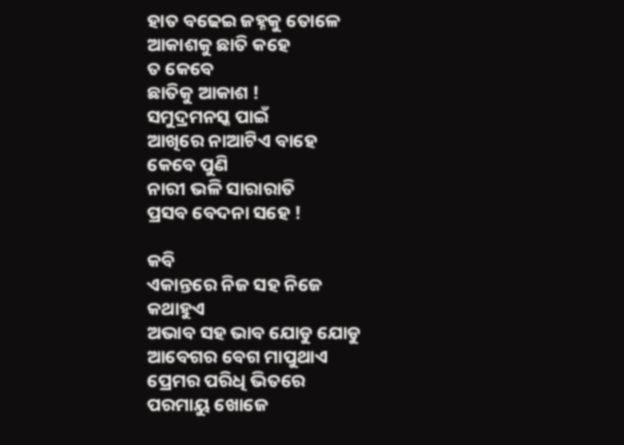ହାତ ବଢେଇ ଜହ୍ନକୁ ତୋଳେ
ଆକାଶକୁ ଛାତି କହେ
ତ କେବେ
ଛାତିକୁ ଆକାଶ !
ସମୁଦ୍ରମନସ୍କ ପାଇଁ
ଆଖିରେ ନାଆଟିଏ ବାହେ
କେବେ ପୁଣି
ନାରୀ ଭଳି ସାରାରାତି
ପ୍ରସବ ବେଦନା ସହେ !

କବି
ଏକାନ୍ତରେ ନିଜ ସହ ନିଜେ
କଥାହୁଏ
ଅଭାବ ସହ ଭାବ ଯୋଡୁ ଯୋଡୁ
ଆବେଗର ବେଗ ମାପୁଥାଏ
ପ୍ରେମର ପରିଧି ଭିତରେ
ପରମାୟୁ ଖୋଜେ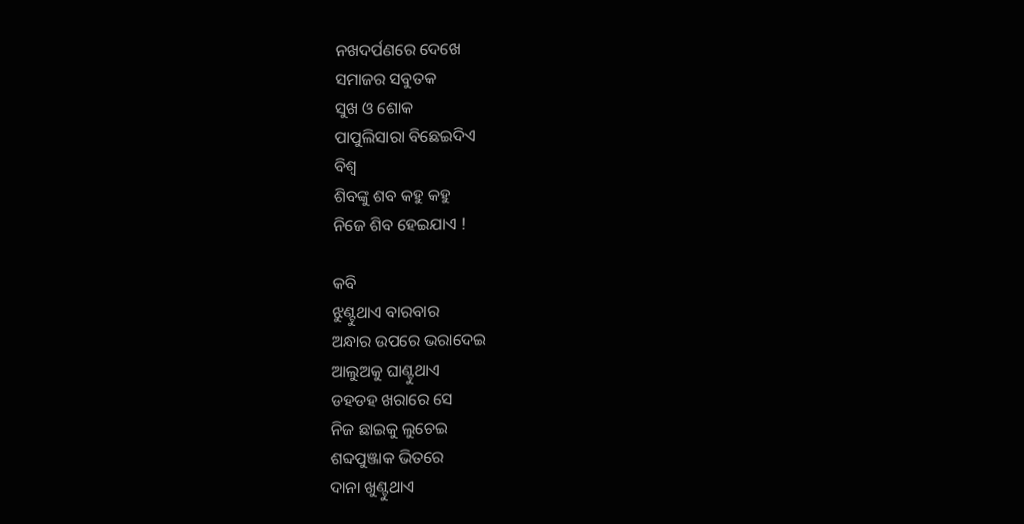ନଖଦର୍ପଣରେ ଦେଖେ
ସମାଜର ସବୁତକ
ସୁଖ ଓ ଶୋକ
ପାପୁଲିସାରା ବିଛେଇଦିଏ
ବିଶ୍ବ
ଶିବଙ୍କୁ ଶବ କହୁ କହୁ
ନିଜେ ଶିବ ହେଇଯାଏ !

କବି
ଝୁଣ୍ଟୁଥାଏ ବାରବାର
ଅନ୍ଧାର ଉପରେ ଭରାଦେଇ
ଆଲୁଅକୁ ଘାଣ୍ଟୁଥାଏ
ଡହଡହ ଖରାରେ ସେ
ନିଜ ଛାଇକୁ ଲୁଚେଇ
ଶବ୍ଦପୁଞ୍ଜାକ ଭିତରେ
ଦାନା ଖୁଣ୍ଟୁଥାଏ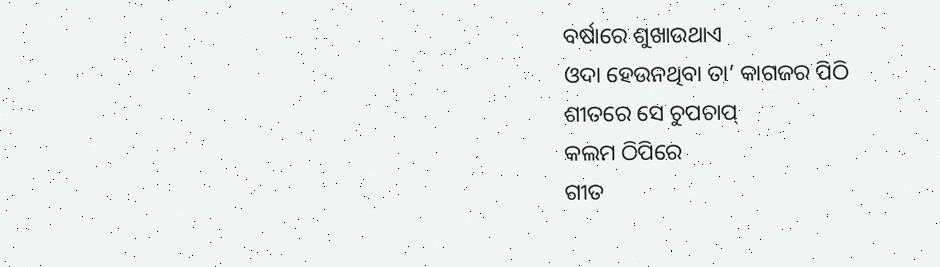ବର୍ଷାରେ ଶୁଖାଉଥାଏ
ଓଦା ହେଉନଥିବା ତା’ କାଗଜର ପିଠି
ଶୀତରେ ସେ ଚୁପଚାପ୍
କଲମ ଠିପିରେ
ଗୀତ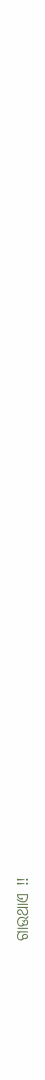ଗାଉଥାଏ !!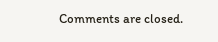Comments are closed.